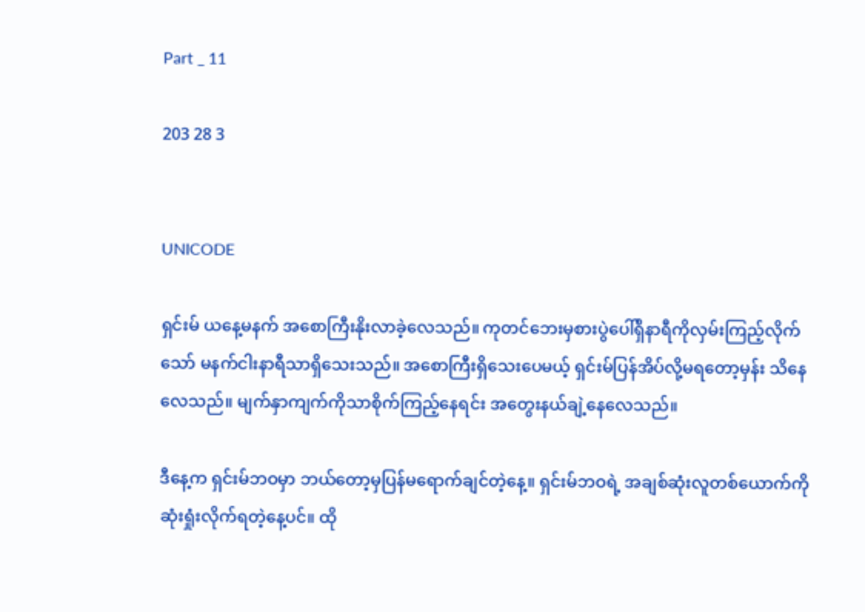Part _ 11

203 28 3


UNICODE

ရှင်းမ် ယနေ့မနက် အစောကြီးနိုးလာခဲ့လေသည်။ ကုတင်ဘေးမှစားပွဲပေါ်ရှိနာရီကိုလှမ်းကြည့်လိုက်သော် မနက်ငါးနာရီသာရှိသေးသည်။ အစောကြီးရှိသေးပေမယ့် ရှင်းမ်ပြန်အိပ်လို့မရတော့မှန်း သိနေလေသည်။ မျက်နှာကျက်ကိုသာစိုက်ကြည့်နေရင်း အတွေးနယ်ချဲ့နေလေသည်။

ဒီနေ့က ရှင်းမ်ဘဝမှာ ဘယ်တော့မှပြန်မရောက်ချင်တဲ့နေ့။ ရှင်းမ်ဘဝရဲ့ အချစ်ဆုံးလူတစ်ယောက်ကိုဆုံးရှုံးလိုက်ရတဲ့နေ့ပင်။ ထို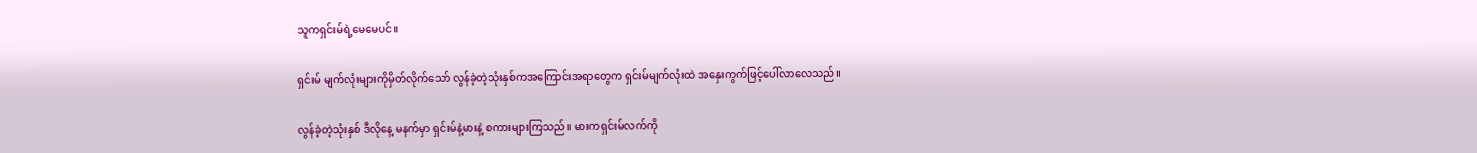သူကရှင်းမ်ရဲ့မေမေပင်။

ရှင်းမ် မျက်လုံးများကိုမှိတ်လိုက်သော် လွန်ခဲ့တဲ့သုံးနှစ်ကအကြောင်းအရာတွေက ရှင်းမ်မျက်လုံးထဲ အနှေးကွက်ဖြင့်ပေါ်လာလေသည်။

လွန်ခဲ့တဲ့သုံးနှစ် ဒီ‌လိုနေ့ မနက်မှာ ရှင်းမ်နဲ့မားနဲ့ စကားများကြသည်။ မားကရှင်းမ်လက်ကို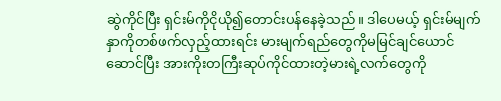ဆွဲကိုင်ပြီး ရှင်းမ်ကိုငိုယို၍တောင်းပန်နေခဲ့သည်။ ဒါပေမယ့် ရှင်းမ်မျက်နှာကိုတစ်ဖက်လှည့်ထားရင်း မားမျက်ရည်တွေကိုမမြင်ချင်ယောင်ဆောင်ပြီး အားကိုးတကြီးဆုပ်ကိုင်ထားတဲ့မားရဲ့လက်တွေကို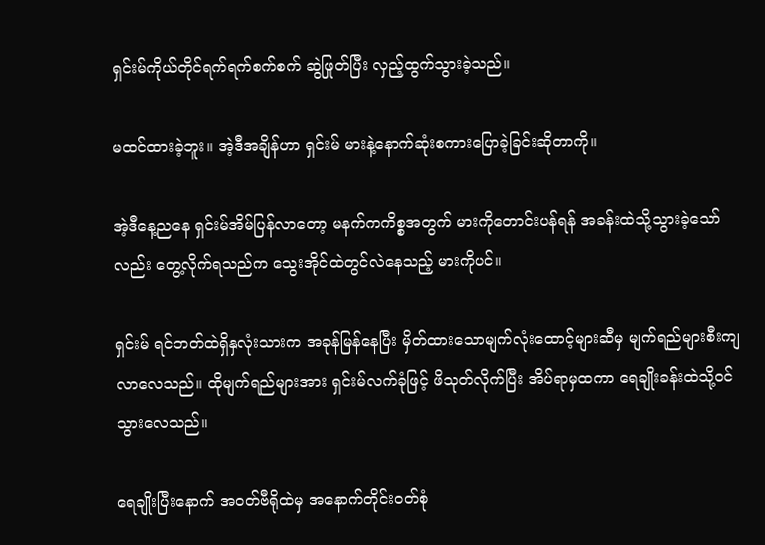ရှင်းမ်ကိုယ်တိုင်ရက်ရက်စက်စက် ဆွဲဖြုတ်ပြီး လှည့်ထွက်သွားခဲ့သည်။

မထင်ထားခဲ့ဘူး။ အဲ့ဒီအချိန်ဟာ ရှင်းမ် မားနဲ့နောက်ဆုံးစကားပြောခဲ့ခြင်းဆိုတာကို။

အဲ့ဒီနေ့ညနေ ရှင်းမ်အိမ်ပြန်လာတော့ မနက်ကကိစ္စအတွက် မားကိုတောင်းပန်ရန် အခန်းထဲသို့သွားခဲ့သော်လည်း တွေ့လိုက်ရသည်က သွေးအိုင်ထဲတွင်လဲနေသည့် မားကိုပင်။

ရှင်းမ် ရင်ဘတ်ထဲရှိနှလုံးသားက အခုန်မြန်နေပြီး မှိတ်ထားသောမျက်လုံးထောင့်များဆီမှ မျက်ရည်များစီးကျလာလေသည်။ ထိုမျက်ရည်များအား ရှင်းမ်လက်ခုံဖြင့် ဖိသုတ်လိုက်ပြီး အိပ်ရာမှထကာ ရေချိုးခန်းထဲသို့ဝင်သွားလေသည်။

ရေချိုးပြီးနောက် အဝတ်ဗီရိုထဲမှ အနောက်တိုင်းဝတ်စုံ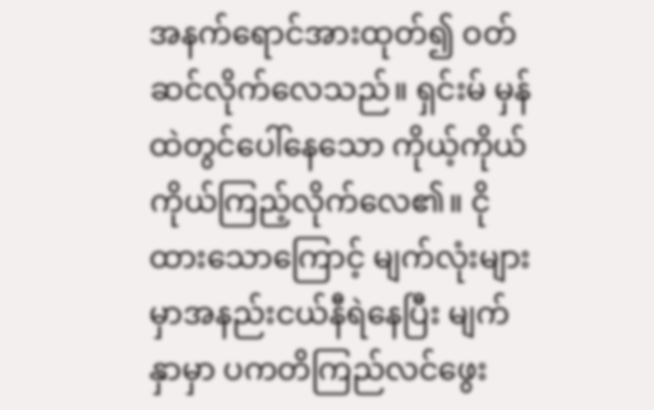အနက်ရောင်အားထုတ်၍ ဝတ်ဆင်လိုက်လေသည်။ ရှင်းမ် မှန်ထဲတွင်ပေါ်နေသော ကိုယ့်ကိုယ်ကိုယ်ကြည့်လိုက်လေ၏။ ငိုထားသောကြောင့် မျက်လုံးများမှာအနည်းငယ်နီရဲနေပြီး မျက်နှာမှာ ပကတိကြည်လင်ဖွေး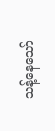သန့်နေသော်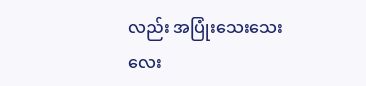လည်း အပြုံးသေးသေးလေး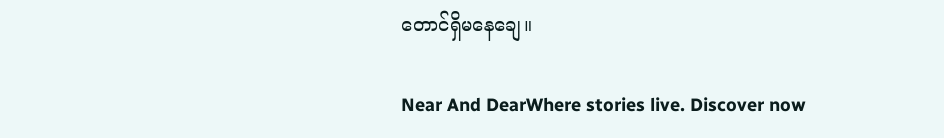တောင်ရှိမနေချေ။

Near And DearWhere stories live. Discover now